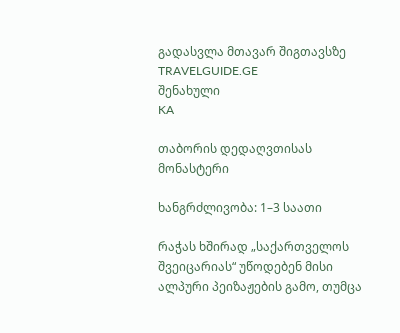გადასვლა მთავარ შიგთავსზე
TRAVELGUIDE.GE
შენახული
KA

თაბორის დედაღვთისას მონასტერი

ხანგრძლივობა: 1–3 საათი

რაჭას ხშირად „საქართველოს შვეიცარიას“ უწოდებენ მისი ალპური პეიზაჟების გამო, თუმცა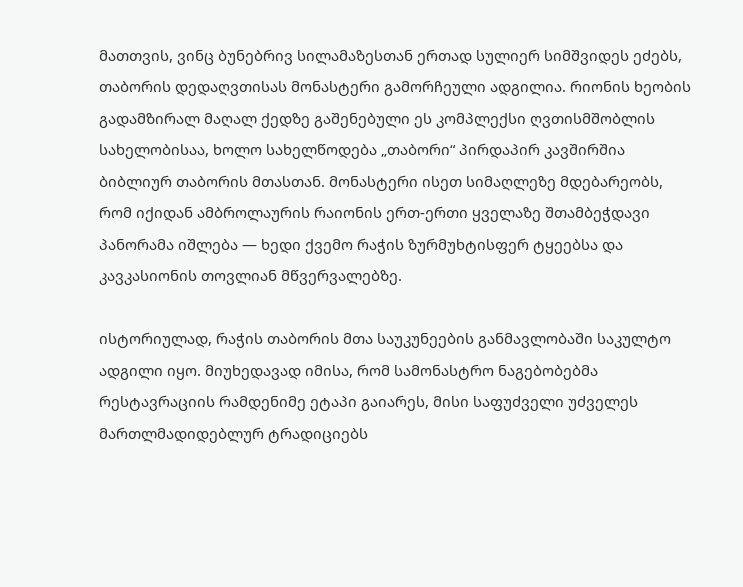მათთვის, ვინც ბუნებრივ სილამაზესთან ერთად სულიერ სიმშვიდეს ეძებს, თაბორის დედაღვთისას მონასტერი გამორჩეული ადგილია. რიონის ხეობის გადამზირალ მაღალ ქედზე გაშენებული ეს კომპლექსი ღვთისმშობლის სახელობისაა, ხოლო სახელწოდება „თაბორი“ პირდაპირ კავშირშია ბიბლიურ თაბორის მთასთან. მონასტერი ისეთ სიმაღლეზე მდებარეობს, რომ იქიდან ამბროლაურის რაიონის ერთ-ერთი ყველაზე შთამბეჭდავი პანორამა იშლება — ხედი ქვემო რაჭის ზურმუხტისფერ ტყეებსა და კავკასიონის თოვლიან მწვერვალებზე.

ისტორიულად, რაჭის თაბორის მთა საუკუნეების განმავლობაში საკულტო ადგილი იყო. მიუხედავად იმისა, რომ სამონასტრო ნაგებობებმა რესტავრაციის რამდენიმე ეტაპი გაიარეს, მისი საფუძველი უძველეს მართლმადიდებლურ ტრადიციებს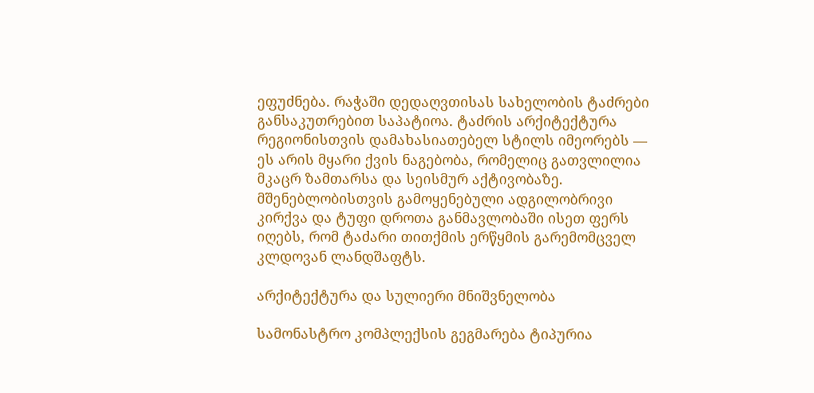ეფუძნება. რაჭაში დედაღვთისას სახელობის ტაძრები განსაკუთრებით საპატიოა. ტაძრის არქიტექტურა რეგიონისთვის დამახასიათებელ სტილს იმეორებს — ეს არის მყარი ქვის ნაგებობა, რომელიც გათვლილია მკაცრ ზამთარსა და სეისმურ აქტივობაზე. მშენებლობისთვის გამოყენებული ადგილობრივი კირქვა და ტუფი დროთა განმავლობაში ისეთ ფერს იღებს, რომ ტაძარი თითქმის ერწყმის გარემომცველ კლდოვან ლანდშაფტს.

არქიტექტურა და სულიერი მნიშვნელობა

სამონასტრო კომპლექსის გეგმარება ტიპურია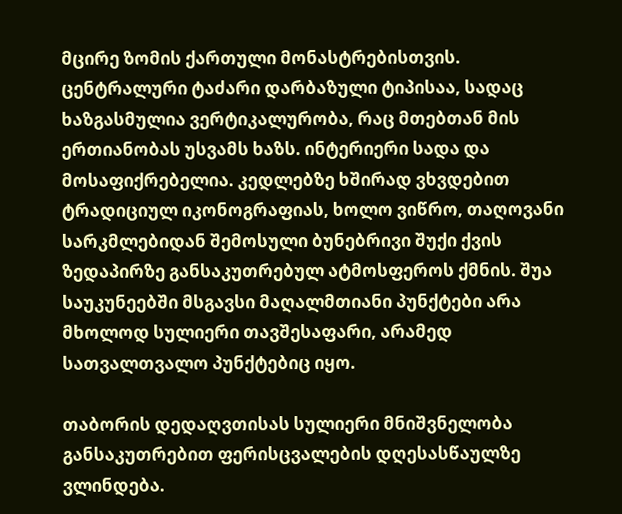მცირე ზომის ქართული მონასტრებისთვის. ცენტრალური ტაძარი დარბაზული ტიპისაა, სადაც ხაზგასმულია ვერტიკალურობა, რაც მთებთან მის ერთიანობას უსვამს ხაზს. ინტერიერი სადა და მოსაფიქრებელია. კედლებზე ხშირად ვხვდებით ტრადიციულ იკონოგრაფიას, ხოლო ვიწრო, თაღოვანი სარკმლებიდან შემოსული ბუნებრივი შუქი ქვის ზედაპირზე განსაკუთრებულ ატმოსფეროს ქმნის. შუა საუკუნეებში მსგავსი მაღალმთიანი პუნქტები არა მხოლოდ სულიერი თავშესაფარი, არამედ სათვალთვალო პუნქტებიც იყო.

თაბორის დედაღვთისას სულიერი მნიშვნელობა განსაკუთრებით ფერისცვალების დღესასწაულზე ვლინდება.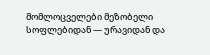მომლოცველები მეზობელი სოფლებიდან — ურავიდან და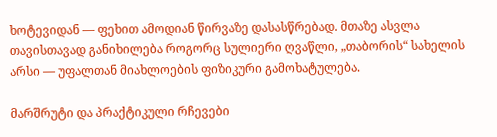ხოტევიდან — ფეხით ამოდიან წირვაზე დასასწრებად. მთაზე ასვლა თავისთავად განიხილება როგორც სულიერი ღვაწლი, „თაბორის“ სახელის არსი — უფალთან მიახლოების ფიზიკური გამოხატულება.

მარშრუტი და პრაქტიკული რჩევები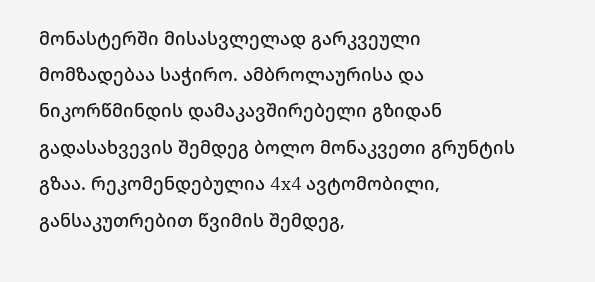მონასტერში მისასვლელად გარკვეული მომზადებაა საჭირო. ამბროლაურისა და ნიკორწმინდის დამაკავშირებელი გზიდან გადასახვევის შემდეგ ბოლო მონაკვეთი გრუნტის გზაა. რეკომენდებულია 4x4 ავტომობილი, განსაკუთრებით წვიმის შემდეგ,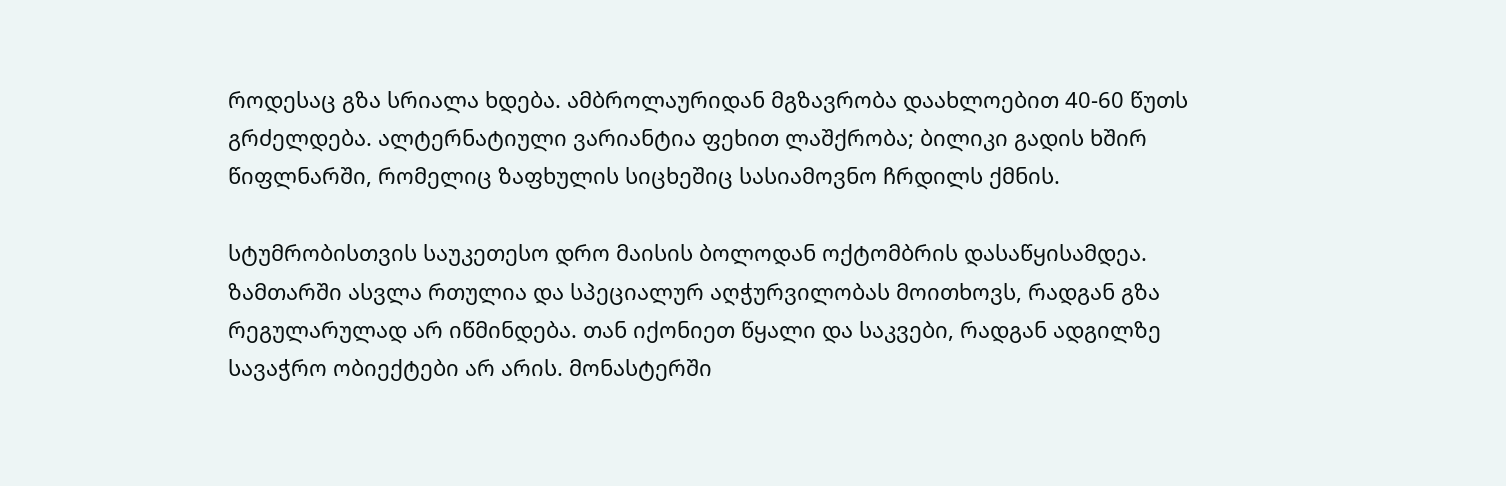როდესაც გზა სრიალა ხდება. ამბროლაურიდან მგზავრობა დაახლოებით 40-60 წუთს გრძელდება. ალტერნატიული ვარიანტია ფეხით ლაშქრობა; ბილიკი გადის ხშირ წიფლნარში, რომელიც ზაფხულის სიცხეშიც სასიამოვნო ჩრდილს ქმნის.

სტუმრობისთვის საუკეთესო დრო მაისის ბოლოდან ოქტომბრის დასაწყისამდეა. ზამთარში ასვლა რთულია და სპეციალურ აღჭურვილობას მოითხოვს, რადგან გზა რეგულარულად არ იწმინდება. თან იქონიეთ წყალი და საკვები, რადგან ადგილზე სავაჭრო ობიექტები არ არის. მონასტერში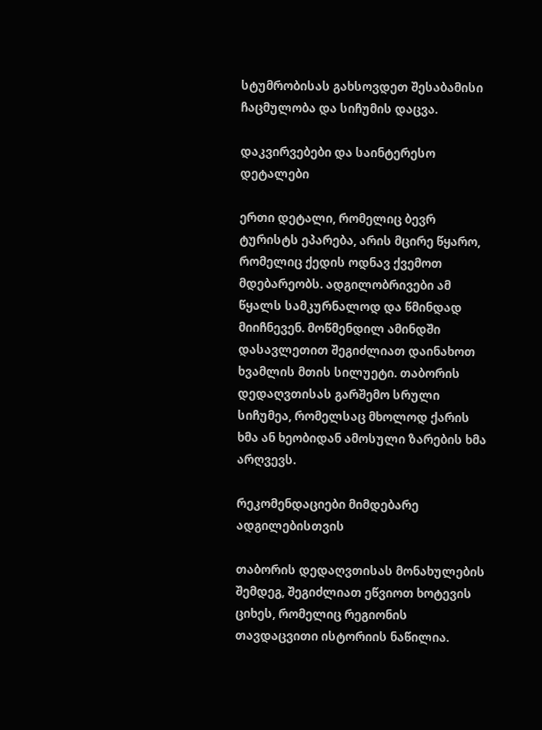სტუმრობისას გახსოვდეთ შესაბამისი ჩაცმულობა და სიჩუმის დაცვა.

დაკვირვებები და საინტერესო დეტალები

ერთი დეტალი, რომელიც ბევრ ტურისტს ეპარება, არის მცირე წყარო, რომელიც ქედის ოდნავ ქვემოთ მდებარეობს. ადგილობრივები ამ წყალს სამკურნალოდ და წმინდად მიიჩნევენ. მოწმენდილ ამინდში დასავლეთით შეგიძლიათ დაინახოთ ხვამლის მთის სილუეტი. თაბორის დედაღვთისას გარშემო სრული სიჩუმეა, რომელსაც მხოლოდ ქარის ხმა ან ხეობიდან ამოსული ზარების ხმა არღვევს.

რეკომენდაციები მიმდებარე ადგილებისთვის

თაბორის დედაღვთისას მონახულების შემდეგ, შეგიძლიათ ეწვიოთ ხოტევის ციხეს, რომელიც რეგიონის თავდაცვითი ისტორიის ნაწილია.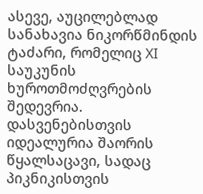ასევე, აუცილებლად სანახავია ნიკორწმინდის ტაძარი, რომელიც XI საუკუნის ხუროთმოძღვრების შედევრია. დასვენებისთვის იდეალურია შაორის წყალსაცავი, სადაც პიკნიკისთვის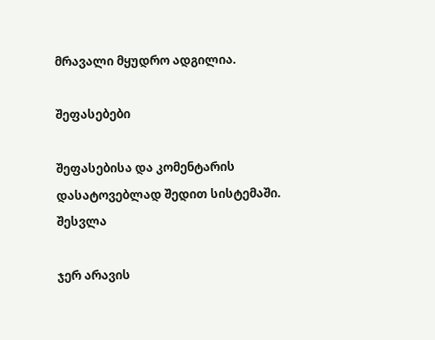მრავალი მყუდრო ადგილია.

შეფასებები

შეფასებისა და კომენტარის დასატოვებლად შედით სისტემაში. შესვლა

ჯერ არავის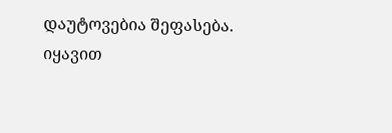დაუტოვებია შეფასება. იყავით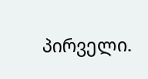პირველი.